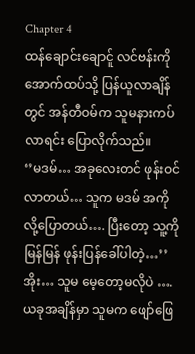Chapter 4
ထန်ချောင်းချောင်ူ လင်ဗန်းကိုအောက်ထပ်သို့ ပြန်ယူလာချိန်တွင် အန်တီဝမ်က သူမနားကပ်လာရင်း ပြောလိုက်သည်။
‘’မဒမ်… အခုလေးတင် ဖုန်းဝင်လာတယ်… သူက မဒမ် အကိုလို့ပြောတယ်…. ပြီးတော့ သူ့ကို မြန်မြန် ဖုန်းပြန်ခေါ်ပါတဲ့…’’
အိုး… သူမ မေ့တော့မလိုပဲ ….
ယခုအချိန်မှာ သူမက ဖျော်ဖြေ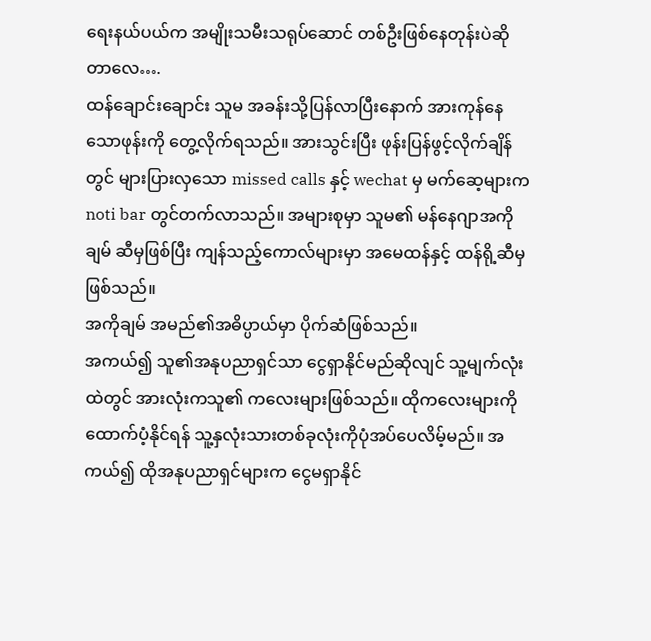ရေးနယ်ပယ်က အမျိုးသမီးသရုပ်ဆောင် တစ်ဦးဖြစ်နေတုန်းပဲဆိုတာလေ….
ထန်ချောင်းချောင်း သူမ အခန်းသို့ပြန်လာပြီးနောက် အားကုန်နေသောဖုန်းကို တွေ့လိုက်ရသည်။ အားသွင်းပြီး ဖုန်းပြန်ဖွင့်လိုက်ချိန်တွင် များပြားလှသော missed calls နှင့် wechat မှ မက်ဆေ့များက noti bar တွင်တက်လာသည်။ အများစုမှာ သူမ၏ မန်နေဂျာအကိုချမ် ဆီမှဖြစ်ပြီး ကျန်သည့်ကောလ်များမှာ အမေထန်နှင့် ထန်ရို့ဆီမှဖြစ်သည်။
အကိုချမ် အမည်၏အဓိပ္ပာယ်မှာ ပိုက်ဆံဖြစ်သည်။
အကယ်၍ သူ၏အနုပညာရှင်သာ ငွေရှာနိုင်မည်ဆိုလျင် သူ့မျက်လုံးထဲတွင် အားလုံးကသူ၏ ကလေးများဖြစ်သည်။ ထိုကလေးများကို ထောက်ပံ့နိုင်ရန် သူ့နှလုံးသားတစ်ခုလုံးကိုပုံအပ်ပေလိမ့်မည်။ အကယ်၍ ထိုအနုပညာရှင်များက ငွေမရှာနိုင်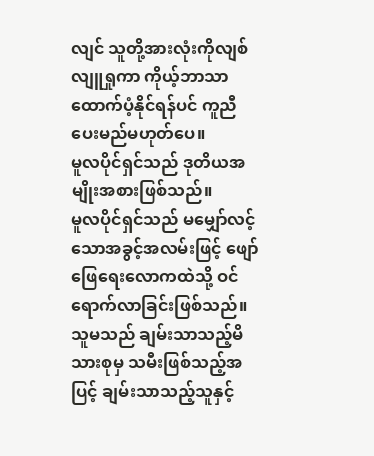လျင် သူတို့အားလုံးကိုလျစ်လျူရှုကာ ကိုယ့်ဘာသာထောက်ပံ့နိုင်ရန်ပင် ကူညီပေးမည်မဟုတ်ပေ။
မူလပိုင်ရှင်သည် ဒုတိယအမျိုးအစားဖြစ်သည်။
မူလပိုင်ရှင်သည် မမျှော်လင့်သောအခွင့်အလမ်းဖြင့် ဖျော်ဖြေရေးလောကထဲသို့ ဝင်ရောက်လာခြင်းဖြစ်သည်။ သူမသည် ချမ်းသာသည့်မိသားစုမှ သမီးဖြစ်သည့်အပြင့် ချမ်းသာသည့်သူနှင့်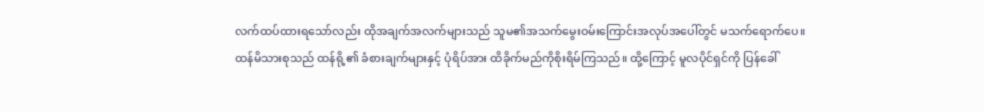လက်ထပ်ထားရသော်လည်း ထိုအချက်အလက်များသည် သူမ၏အသက်မွေးဝမ်းကြောင်းအလုပ်အပေါ်တွင် မသက်ရောက်ပေ။
ထန်မိသားစုသည် ထန်ရို့၏ ခံစားချက်များနှင့် ပုံရိပ်အား ထိခိုက်မည်ကိုစိုးရိမ်ကြသည်။ ထို့ကြောင့် မူလပိုင်ရှင်ကို ပြန်ခေါ်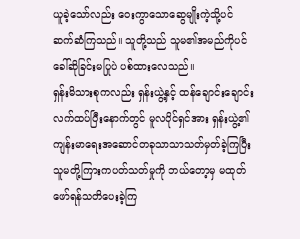ယူခဲ့သော်လည်း ဝေးကွာသောဆွေမျိုးကဲ့သို့ပင် ဆက်ဆံကြသည်။ သူတို့သည် သူမ၏အမည်ကိုပင် ခေါ်ဆိုခြင်းမပြုပဲ ပစ်ထားလေသည်။
ရှန်းမိသားစုကလည်း ရှန်းယွဲ့နှင့် ထန်ချောင်းချောင်းလက်ထပ်ပြီးနောက်တွင် မူလပိုင်ရှင်အား ရှန်းယွဲ့၏ကျန်းမာရေးအဆောင်တခုသာသာသတ်မှတ်ခဲ့ကြပြီး သူမတို့ကြားကပတ်သတ်မှုကို ဘယ်တော့မှ မထုတ်ဖော်ရန်သတိပေးခဲ့ကြ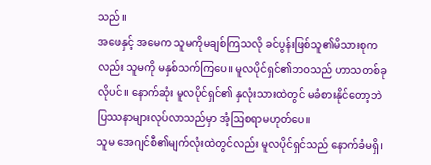သည်။
အဖေနှင့် အမေက သူမကိုမချစ်ကြသလို ခင်ပွန်းဖြစ်သူ၏မိသားစုကလည်း သူမကို မနှစ်သက်ကြပေ။ မူလပိုင်ရှင်၏ဘဝသည် ဟာသတစ်ခုလိုပင်။ နောက်ဆုံး မူလပိုင်ရှင်၏ နှလုံးသားထဲတွင် မခံစားနိုင်တော့ဘဲ ပြဿနာများလုပ်လာသည်မှာ အံ့ဩစရာမဟုတ်ပေ။
သူမ အေဂျင်စီ၏မျက်လုံးထဲတွင်လည်း မူလပိုင်ရှင်သည် နောက်ခံမရှိ၊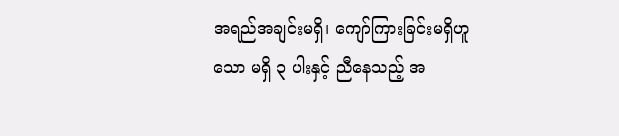အရည်အချင်းမရှိ၊ ကျော်ကြားခြင်းမရှိဟူသော မရှိ ၃ ပါးနှင့် ညီနေသည့် အ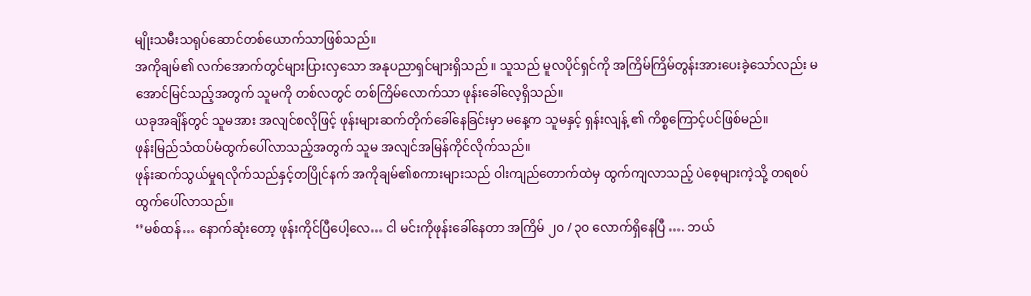မျိုးသမီးသရုပ်ဆောင်တစ်ယောက်သာဖြစ်သည်။
အကိုချမ်၏ လက်အောက်တွင်များပြားလှသော အနုပညာရှင်များရှိသည် ။ သူသည် မူလပိုင်ရှင်ကို အကြိမ်ကြိမ်တွန်းအားပေးခဲ့သော်လည်း မအောင်မြင်သည့်အတွက် သူမကို တစ်လတွင် တစ်ကြိမ်လောက်သာ ဖုန်းခေါ်လေ့ရှိသည်။
ယခုအချိန်တွင် သူမအား အလျင်စလိုဖြင့် ဖုန်းများဆက်တိုက်ခေါ်နေခြင်းမှာ မနေ့က သူမနှင့် ရှန်းလျန့် ၏ ကိစ္စကြောင့်ပင်ဖြစ်မည်။
ဖုန်းမြည်သံထပ်မံထွက်ပေါ်လာသည့်အတွက် သူမ အလျင်အမြန်ကိုင်လိုက်သည်။
ဖုန်းဆက်သွယ်မှုရလိုက်သည်နှင့်တပြိုင်နက် အကိုချမ်၏စကားများသည် ဝါးကျည်တောက်ထဲမှ ထွက်ကျလာသည့် ပဲစေ့များကဲ့သို့ တရစပ်ထွက်ပေါ်လာသည်။
‘’မစ်ထန်… နောက်ဆုံးတော့ ဖုန်းကိုင်ပြီပေါ့လေ… ငါ မင်းကိုဖုန်းခေါ်နေတာ အကြိမ် ၂၀ / ၃၀ လောက်ရှိနေပြီ …. ဘယ်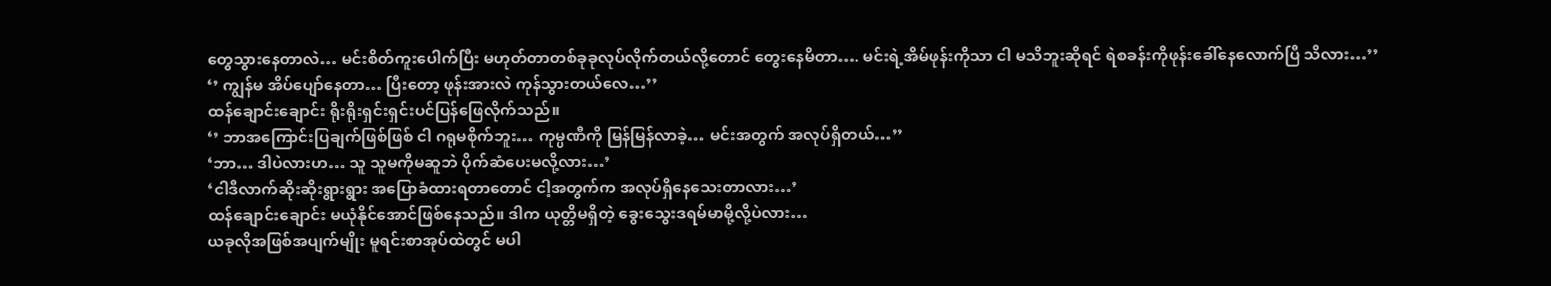တွေသွားနေတာလဲ… မင်းစိတ်ကူးပေါက်ပြီး မဟုတ်တာတစ်ခုခုလုပ်လိုက်တယ်လို့တောင် တွေးနေမိတာ…. မင်းရဲ့အိမ်ဖုန်းကိုသာ ငါ မသိဘူးဆိုရင် ရဲစခန်းကိုဖုန်းခေါ်နေလောက်ပြီ သိလား…’’
‘’ ကျွန်မ အိပ်ပျော်နေတာ… ပြီးတော့ ဖုန်းအားလဲ ကုန်သွားတယ်လေ…’’
ထန်ချောင်းချောင်း ရိုးရိုးရှင်းရှင်းပင်ပြန်ဖြေလိုက်သည်။
‘’ ဘာအကြောင်းပြချက်ဖြစ်ဖြစ် ငါ ဂရုမစိုက်ဘူး… ကုမ္ပဏီကို မြန်မြန်လာခဲ့… မင်းအတွက် အလုပ်ရှိတယ်…’’
‘ဘာ… ဒါပဲလားဟ… သူ သူမကိုမဆူဘဲ ပိုက်ဆံပေးမလို့လား…’
‘ငါဒီလာက်ဆိုးဆိုးရွားရွား အပြောခံထားရတာတောင် ငါ့အတွက်က အလုပ်ရှိနေသေးတာလား…’
ထန်ချောင်းချောင်း မယုံနိုင်အောင်ဖြစ်နေသည်။ ဒါက ယုတ္တိမရှိတဲ့ ခွေးသွေးဒရမ်မာမို့လို့ပဲလား…
ယခုလိုအဖြစ်အပျက်မျိုး မူရင်းစာအုပ်ထဲတွင် မပါ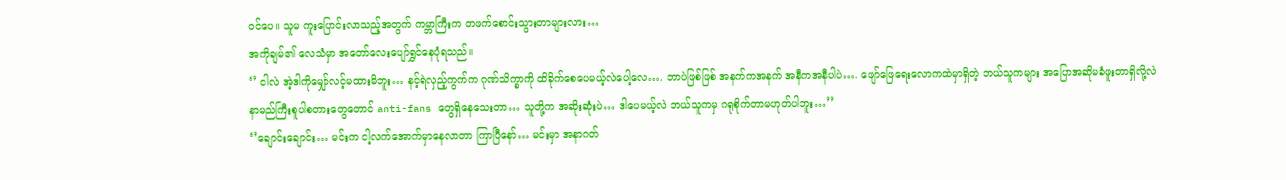ဝင်ပေ။ သူမ ကူးပြောင်းလာသည့်အတွက် ကမ္ဘာကြီးက တဖက်စောင်းသွားတာများလား…
အကိုချမ်၏ လေသံမှာ အတော်လေးပျော်ရွှင်နေပုံရသည်။
‘’ ငါလဲ အဲ့ဒါကိုမျှော်လင့်မထားမိဘူး… နင့်ရဲလှည့်ကွက်က ဂုဏ်သိက္ခာကို ထိခိုက်စေပေမယ့်လဲပေါ့လေ…. ဘာပဲဖြစ်ဖြစ် အနက်ကအနက် အနီကအနီပါပဲ…. ဖျော်ဖြေရေးလောကထဲမှာရှိတဲ့ ဘယ်သူကများ အပြောအဆိုမခံဖူးတာရှိလို့လဲ နာမည်ကြီးစူပါစတားတွေတောင် anti-fans တွေရှိနေသေးတာ… သူတို့က အဆိုးဆုံးပဲ… ဒါပေမယ့်လဲ ဘယ်သူကမှ ဂရုစိုက်တာမဟုတ်ပါဘူး…’’
‘’ချောင်းချောင်း… မင်းက ငါ့လက်အောက်မှာနေလာတာ ကြာပြီနော်… မင်းမှာ အနာဂတ်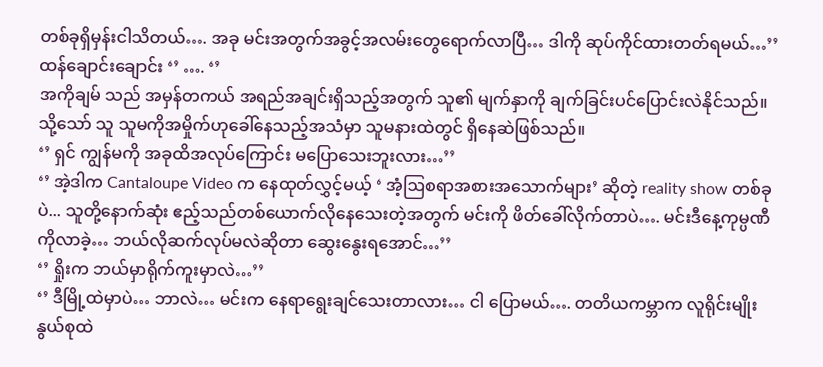တစ်ခုရှိမှန်းငါသိတယ်…. အခု မင်းအတွက်အခွင့်အလမ်းတွေရောက်လာပြီ… ဒါကို ဆုပ်ကိုင်ထားတတ်ရမယ်…’’
ထန်ချောင်းချောင်း ‘’ …. ‘’
အကိုချမ် သည် အမှန်တကယ် အရည်အချင်းရှိသည့်အတွက် သူ၏ မျက်နှာကို ချက်ခြင်းပင်ပြောင်းလဲနိုင်သည်။ သို့သော် သူ သူမကိုအမှိုက်ဟုခေါ်နေသည့်အသံမှာ သူမနားထဲတွင် ရှိနေဆဲဖြစ်သည်။
‘’ ရှင် ကျွန်မကို အခုထိအလုပ်ကြောင်း မပြောသေးဘူးလား…’’
‘’ အဲ့ဒါက Cantaloupe Video က နေထုတ်လွှင့်မယ့် ‘ အံ့ဩစရာအစားအသောက်များ’ ဆိုတဲ့ reality show တစ်ခုပဲ... သူတို့နောက်ဆုံး ဧည့်သည်တစ်ယောက်လိုနေသေးတဲ့အတွက် မင်းကို ဖိတ်ခေါ်လိုက်တာပဲ…. မင်းဒီနေ့ကုမ္ပဏီကိုလာခဲ့… ဘယ်လိုဆက်လုပ်မလဲဆိုတာ ဆွေးနွေးရအောင်…’’
‘’ ရှိုးက ဘယ်မှာရိုက်ကူးမှာလဲ…’’
‘’ ဒီမြို့ထဲမှာပဲ… ဘာလဲ… မင်းက နေရာရွေးချင်သေးတာလား… ငါ ပြောမယ်…. တတိယကမ္ဘာက လူရိုင်းမျိုးနွယ်စုထဲ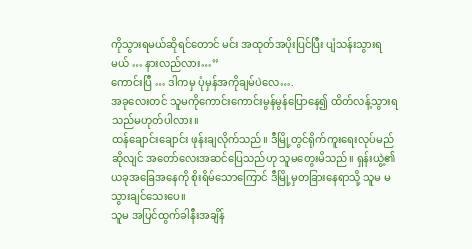ကိုသွားရမယ်ဆိုရင်တောင် မင်း အထုတ်အပိုးပြင်ပြီး ပျံသန်းသွားရမယ် … နားလည်လား…’’
ကောင်းပြီ … ဒါကမှ ပုံမှန်အကိုချမ်ပဲလေ….
အခုလေးတင် သူမကိုကောင်းကောင်းမွန်မွန်ပြောနေ၍ ထိတ်လန့်သွားရသည်မဟုတ်ပါလား။
ထန်ချောင်းချောင်း ဖုန်းချလိုက်သည်။ ဒီမြို့တွင်ရိုက်ကူးရေးလုပ်မည်ဆိုလျင် အတော်လေးအဆင်ပြေသည်ဟု သူမတွေးမိသည်။ ရှန်းယွဲ့၏ ယခုအခြေအနေကို စိုးရိမ်သောကြောင် ဒီမြို့မှတခြားနေရာသို့ သူမ မသွားချင်သေးပေ။
သူမ အပြင်ထွက်ခါနီးအချိန်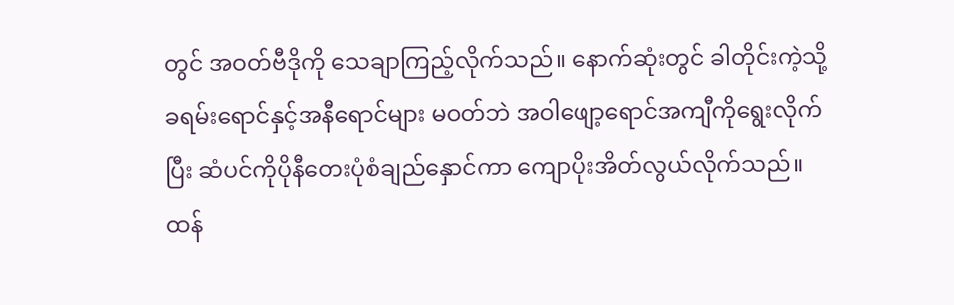တွင် အဝတ်ဗီဒိုကို သေချာကြည့်လိုက်သည်။ နောက်ဆုံးတွင် ခါတိုင်းကဲ့သို့ ခရမ်းရောင်နှင့်အနီရောင်များ မဝတ်ဘဲ အဝါဖျော့ရောင်အကျီကိုရွေးလိုက်ပြီး ဆံပင်ကိုပိုနီတေးပုံစံချည်နှောင်ကာ ကျောပိုးအိတ်လွယ်လိုက်သည်။
ထန်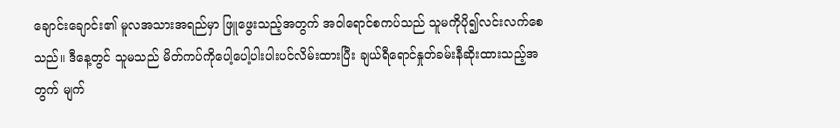ချောင်းချောင်း၏ မူလအသားအရည်မှာ ဖြူဖွေးသည့်အတွက် အဝါရောင်စကပ်သည် သူမကိုပို၍လင်းလက်စေသည်။ ဒီနေ့တွင် သူမသည် မိတ်ကပ်ကိုပေါ့ပေါ့ပါးပါးပင်လိမ်းထားပြီး ချယ်ရီရောင်နှုတ်ခမ်းနီဆိုးထားသည့်အတွက် မျက်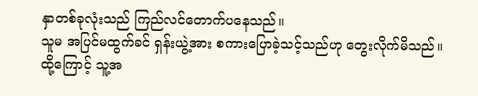နှာတစ်ခုလုံးသည် ကြည်လင်တောက်ပနေသည်။
သူမ အပြင်မထွက်ခင် ရှန်းယွဲ့အား စကားပြောခဲ့သင့်သည်ဟု တွေးလိုက်မိသည်။
ထို့ကြောင့် သူ့အ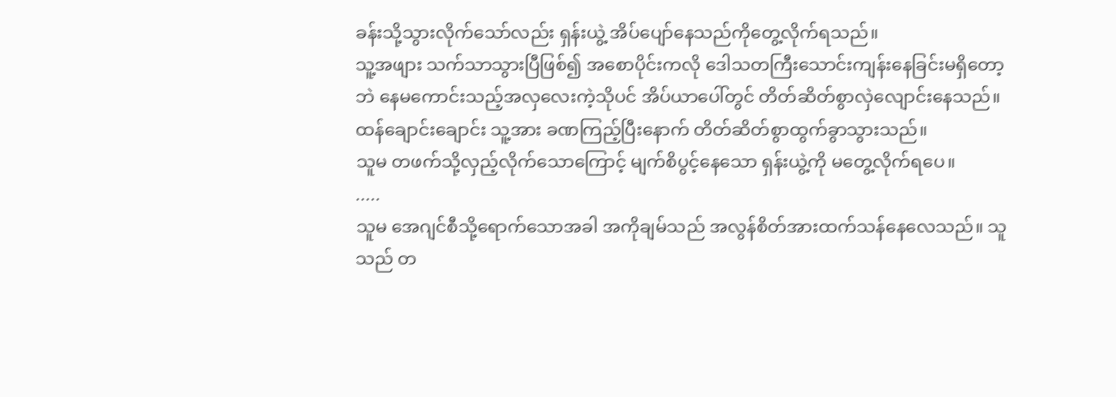ခန်းသို့သွားလိုက်သော်လည်း ရှန်းယွဲ့ အိပ်ပျော်နေသည်ကိုတွေ့လိုက်ရသည်။
သူ့အဖျား သက်သာသွားပြီဖြစ်၍ အစောပိုင်းကလို ဒေါသတကြီးသောင်းကျန်းနေခြင်းမရှိတော့ဘဲ နေမကောင်းသည့်အလှလေးကဲ့သိုပင် အိပ်ယာပေါ်တွင် တိတ်ဆိတ်စွာလှဲလျောင်းနေသည်။
ထန်ချောင်းချောင်း သူ့အား ခဏကြည့်ပြီးနောက် တိတ်ဆိတ်စွာထွက်ခွာသွားသည်။
သူမ တဖက်သို့လှည့်လိုက်သောကြောင့် မျက်စိပွင့်နေသော ရှန်းယွဲ့ကို မတွေ့လိုက်ရပေ။
.....
သူမ အေဂျင်စီသို့ရောက်သောအခါ အကိုချမ်သည် အလွန်စိတ်အားထက်သန်နေလေသည်။ သူသည် တ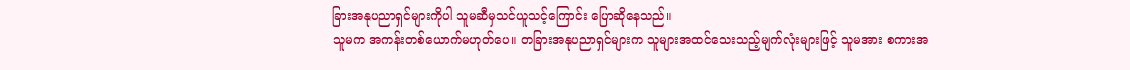ခြားအနုပညာရှင်များကိုပါ သူမဆီမှသင်ယူသင့်ကြောင်း ပြောဆိုနေသည်။
သူမက အကန်းတစ်ယောက်မဟုတ်ပေ။ တခြားအနုပညာရှင်များက သူများအထင်သေးသည့်မျက်လုံးများဖြင့် သူမအား စကားအ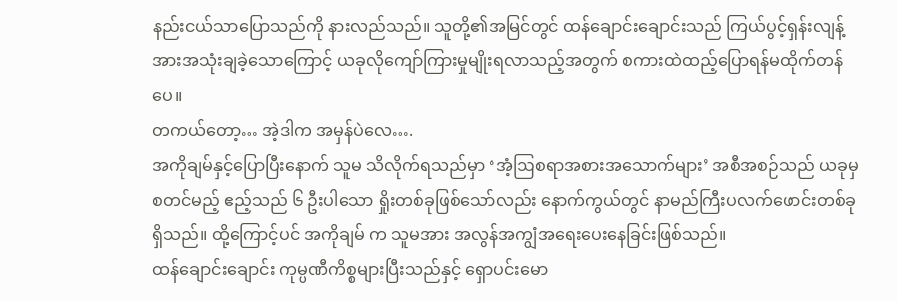နည်းငယ်သာပြောသည်ကို နားလည်သည်။ သူတို့၏အမြင်တွင် ထန်ချောင်းချောင်းသည် ကြယ်ပွင့်ရှန်းလျန့်အားအသုံးချခဲ့သောကြောင့် ယခုလိုကျော်ကြားမှုမျိုးရလာသည့်အတွက် စကားထဲထည့်ပြောရန်မထိုက်တန်ပေ။
တကယ်တော့… အဲ့ဒါက အမှန်ပဲလေ….
အကိုချမ်နှင့်ပြောပြီးနောက် သူမ သိလိုက်ရသည်မှာ ‘အံ့ဩစရာအစားအသောက်များ’ အစီအစဉ်သည် ယခုမှ စတင်မည့် ဧည့်သည် ၆ ဦးပါသော ရှိုးတစ်ခုဖြစ်သော်လည်း နောက်ကွယ်တွင် နာမည်ကြီးပလက်ဖောင်းတစ်ခုရှိသည်။ ထို့ကြောင့်ပင် အကိုချမ် က သူမအား အလွန်အကျွံအရေးပေးနေခြင်းဖြစ်သည်။
ထန်ချောင်းချောင်း ကုမ္ပဏီကိစ္စများပြီးသည်နှင့် ရှောပင်းမော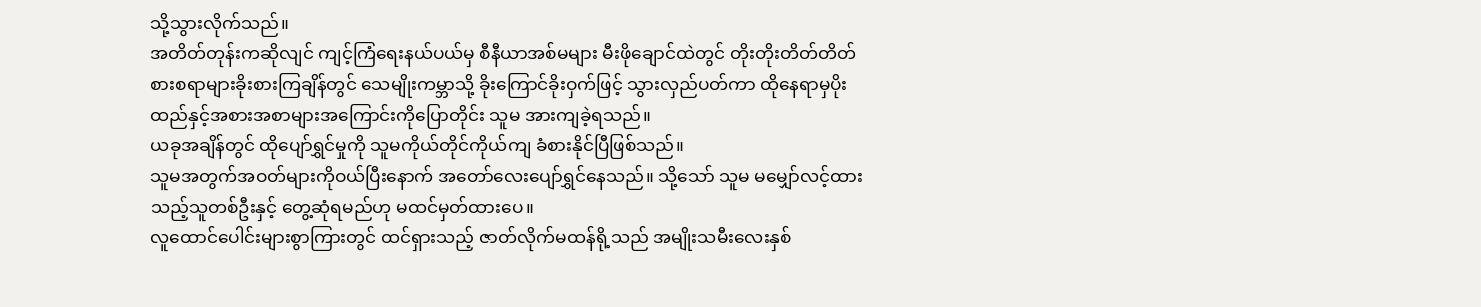သို့သွားလိုက်သည်။
အတိတ်တုန်းကဆိုလျင် ကျင့်ကြံရေးနယ်ပယ်မှ စီနီယာအစ်မများ မီးဖိုချောင်ထဲတွင် တိုးတိုးတိတ်တိတ် စားစရာများခိုးစားကြချိန်တွင် သေမျိုးကမ္ဘာသို့ ခိုးကြောင်ခိုးဝှက်ဖြင့် သွားလှည်ပတ်ကာ ထိုနေရာမှပိုးထည်နှင့်အစားအစာများအကြောင်းကိုပြောတိုင်း သူမ အားကျခဲ့ရသည်။
ယခုအချိန်တွင် ထိုပျော်ရွှင်မှုကို သူမကိုယ်တိုင်ကိုယ်ကျ ခံစားနိုင်ပြီဖြစ်သည်။
သူမအတွက်အဝတ်များကိုဝယ်ပြီးနောက် အတော်လေးပျော်ရွှင်နေသည်။ သို့သော် သူမ မမျှော်လင့်ထားသည့်သူတစ်ဦးနှင့် တွေ့ဆုံရမည်ဟု မထင်မှတ်ထားပေ။
လူထောင်ပေါင်းများစွာကြားတွင် ထင်ရှားသည့် ဇာတ်လိုက်မထန်ရို့သည် အမျိုးသမီးလေးနှစ်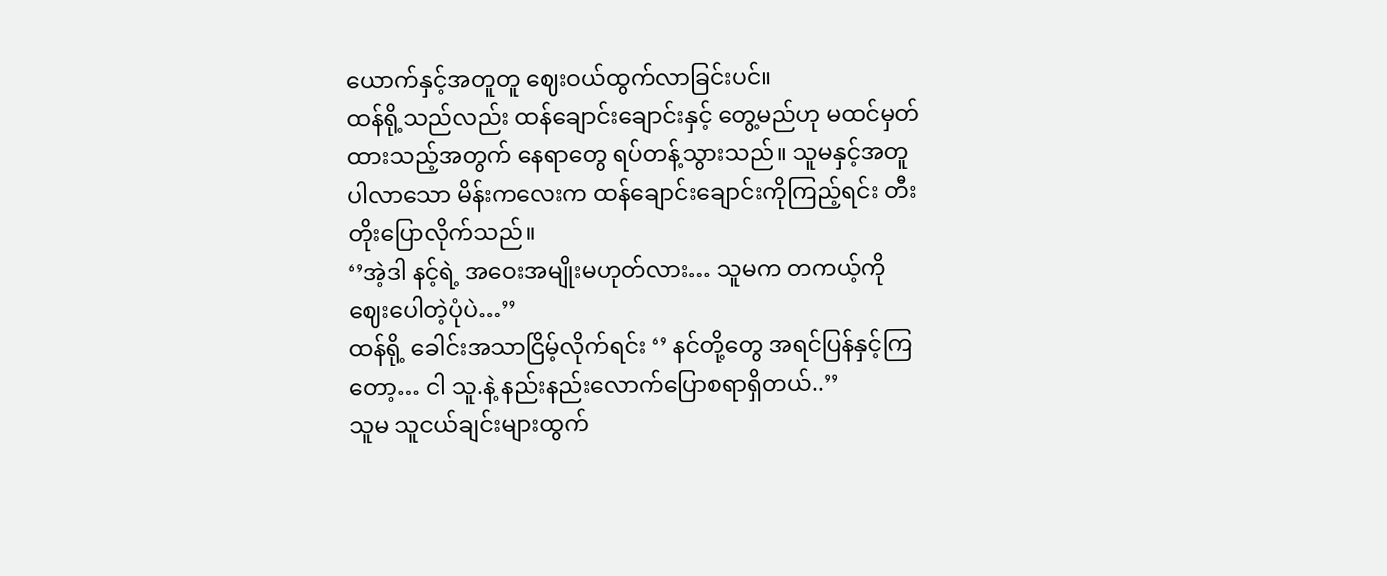ယောက်နှင့်အတူတူ ဈေးဝယ်ထွက်လာခြင်းပင်။
ထန်ရို့သည်လည်း ထန်ချောင်းချောင်းနှင့် တွေ့မည်ဟု မထင်မှတ်ထားသည့်အတွက် နေရာတွေ ရပ်တန့်သွားသည်။ သူမနှင့်အတူပါလာသော မိန်းကလေးက ထန်ချောင်းချောင်းကိုကြည့်ရင်း တီးတိုးပြောလိုက်သည်။
‘’အဲ့ဒါ နင့်ရဲ့ အဝေးအမျိုးမဟုတ်လား… သူမက တကယ့်ကိုဈေးပေါတဲ့ပုံပဲ…’’
ထန်ရို့ ခေါင်းအသာငြိမ့်လိုက်ရင်း ‘’ နင်တို့တွေ အရင်ပြန်နှင့်ကြတော့… ငါ သူ.နဲ့ နည်းနည်းလောက်ပြောစရာရှိတယ်..’’
သူမ သူငယ်ချင်းများထွက်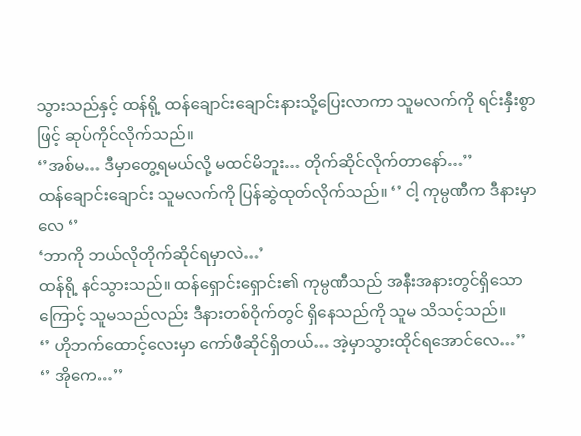သွားသည်နှင့် ထန်ရို့ ထန်ချောင်းချောင်းနားသို့ပြေးလာကာ သူမလက်ကို ရင်းနှီးစွာဖြင့် ဆုပ်ကိုင်လိုက်သည်။
‘’အစ်မ… ဒီမှာတွေ့ရမယ်လို့ မထင်မိဘူး… တိုက်ဆိုင်လိုက်တာနော်…’’
ထန်ချောင်းချောင်း သူမလက်ကို ပြန်ဆွဲထုတ်လိုက်သည်။ ‘’ ငါ့ ကုမ္ပဏီက ဒီနားမှာလေ ‘’
‘ဘာကို ဘယ်လိုတိုက်ဆိုင်ရမှာလဲ…’
ထန်ရို့ နင်သွားသည်။ ထန်ရှောင်းရှောင်း၏ ကုမ္ပဏီသည် အနီးအနားတွင်ရှိသောကြောင့် သူမသည်လည်း ဒီနားတစ်ဝိုက်တွင် ရှိနေသည်ကို သူမ သိသင့်သည်။
‘’ ဟိုဘက်ထောင့်လေးမှာ ကော်ဖီဆိုင်ရှိတယ်… အဲ့မှာသွားထိုင်ရအောင်လေ…’’
‘’ အိုကေ…’’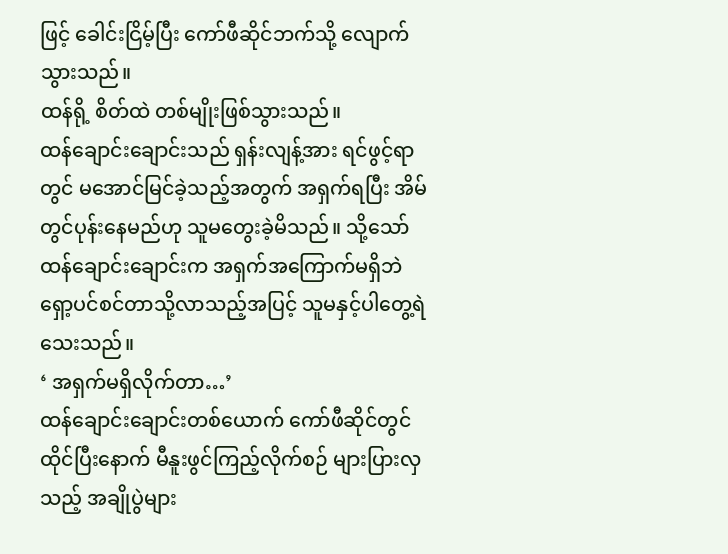ဖြင့် ခေါင်းငြိမ့်ပြီး ကော်ဖီဆိုင်ဘက်သို့ လျောက်သွားသည်။
ထန်ရို့ စိတ်ထဲ တစ်မျိုးဖြစ်သွားသည်။
ထန်ချောင်းချောင်းသည် ရှန်းလျန့်အား ရင်ဖွင့်ရာတွင် မအောင်မြင်ခဲ့သည့်အတွက် အရှက်ရပြီး အိမ်တွင်ပုန်းနေမည်ဟု သူမတွေးခဲ့မိသည်။ သို့သော် ထန်ချောင်းချောင်းက အရှက်အကြောက်မရှိဘဲ ရှော့ပင်စင်တာသို့လာသည့်အပြင့် သူမနှင့်ပါတွေ့ရဲသေးသည်။
‘ အရှက်မရှိလိုက်တာ…’
ထန်ချောင်းချောင်းတစ်ယောက် ကော်ဖီဆိုင်တွင်ထိုင်ပြီးနောက် မီနူးဖွင်ကြည့်လိုက်စဉ် များပြားလှသည့် အချိုပွဲများ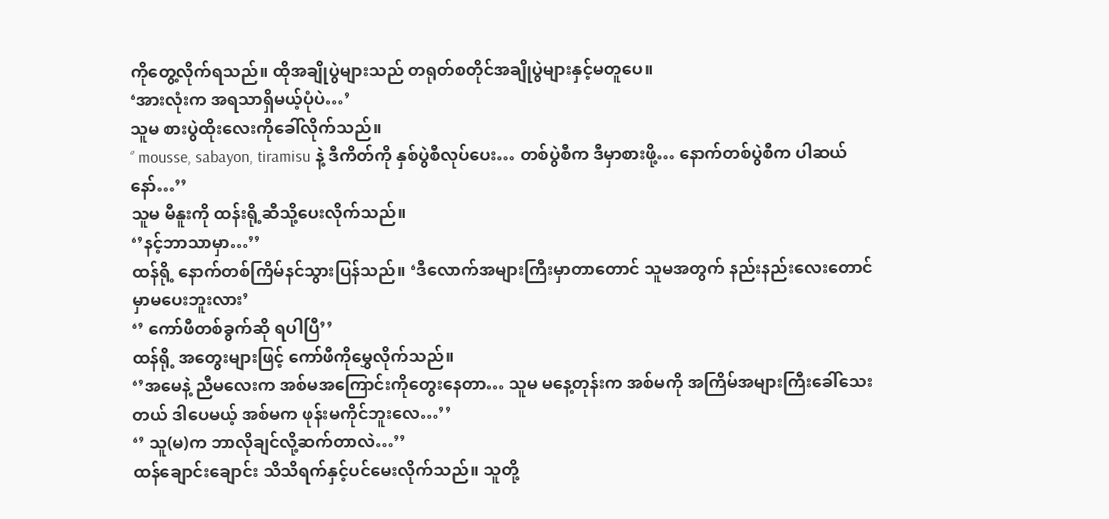ကိုတွေ့လိုက်ရသည်။ ထိုအချိုပွဲများသည် တရုတ်စတိုင်အချိုပွဲများနှင့်မတူပေ။
‘အားလုံးက အရသာရှိမယ့်ပုံပဲ…’
သူမ စားပွဲထိုးလေးကိုခေါ်လိုက်သည်။
‘’ mousse, sabayon, tiramisu နဲ့ ဒီကိတ်ကို နှစ်ပွဲစီလုပ်ပေး… တစ်ပွဲစီက ဒီမှာစားဖို့… နောက်တစ်ပွဲစီက ပါဆယ်နော်…’’
သူမ မီနူးကို ထန်းရို့ဆီသို့ပေးလိုက်သည်။
‘’နင့်ဘာသာမှာ…’’
ထန်ရို့ နောက်တစ်ကြိမ်နင်သွားပြန်သည်။ ‘ဒီလောက်အများကြီးမှာတာတောင် သူမအတွက် နည်းနည်းလေးတောင် မှာမပေးဘူးလား’
‘’ ကော်ဖီတစ်ခွက်ဆို ရပါပြီ’’
ထန်ရို့ အတွေးများဖြင့် ကော်ဖီကိုမွှေလိုက်သည်။
‘’အမေနဲ့ ညီမလေးက အစ်မအကြောင်းကိုတွေးနေတာ… သူမ မနေ့တုန်းက အစ်မကို အကြိမ်အများကြီးခေါ်သေးတယ် ဒါပေမယ့် အစ်မက ဖုန်းမကိုင်ဘူးလေ…’’
‘’ သူ(မ)က ဘာလိုချင်လို့ဆက်တာလဲ…’’
ထန်ချောင်းချောင်း သိသိရက်နှင့်ပင်မေးလိုက်သည်။ သူတို့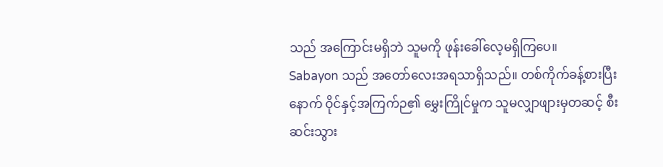သည် အကြောင်းမရှိဘဲ သူမကို ဖုန်းခေါ်လေ့မရှိကြပေ။
Sabayon သည် အတော်လေးအရသာရှိသည်။ တစ်ကိုက်ခန့်စားပြီးနောက် ဝိုင်နှင့်အကြက်ဉ၏ မွှေးကြိုင်မှုက သူမလျှာဖျားမှတဆင့် စီးဆင်းသွား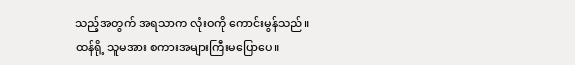သည့်အတွက် အရသာက လုံးဝကို ကောင်းမွန်သည်။
ထန်ရို့ သူမအား စကားအများကြီးမပြောပေ။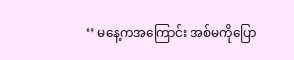‘’ မနေ့ကအကြောင်း အစ်မကိုပြော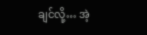ချင်လို့… အဲ့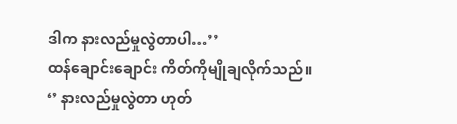ဒါက နားလည်မှုလွဲတာပါ…’’
ထန်ချောင်းချောင်း ကိတ်ကိုမျိုချလိုက်သည်။
‘’ နားလည်မှုလွဲတာ ဟုတ်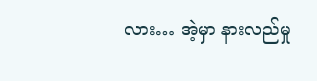လား… အဲ့မှာ နားလည်မှု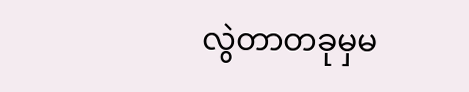လွဲတာတခုမှမ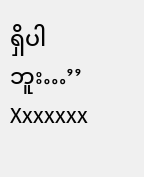ရှိပါဘူး…’’
Xxxxxxx